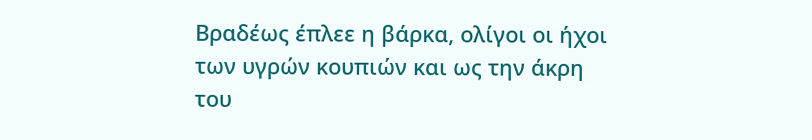Βραδέως έπλεε η βάρκα, ολίγοι οι ήχοι των υγρών κουπιών και ως την άκρη του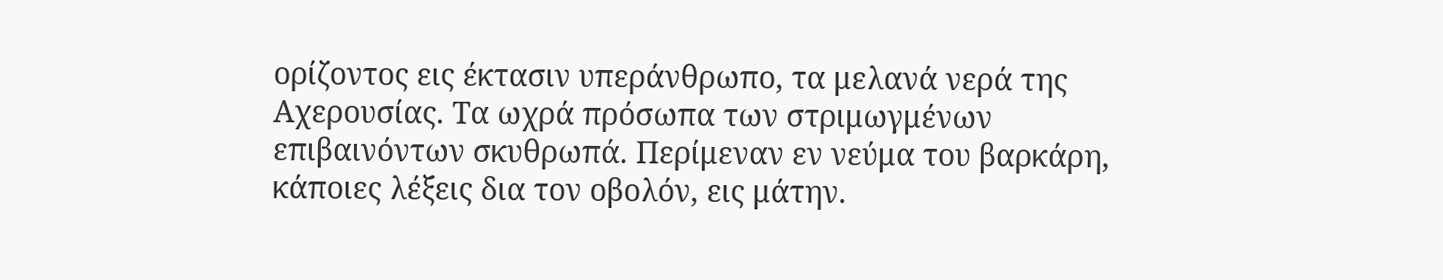ορίζοντος εις έκτασιν υπεράνθρωπο, τα μελανά νερά της Αχερουσίας. Τα ωχρά πρόσωπα των στριμωγμένων επιβαινόντων σκυθρωπά. Περίμεναν εν νεύμα του βαρκάρη, κάποιες λέξεις δια τον οβολόν, εις μάτην.